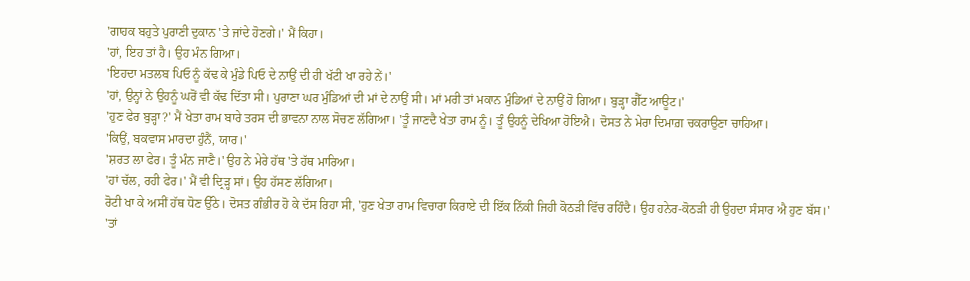'ਗਾਹਕ ਬਹੁਤੇ ਪੁਰਾਣੀ ਦੁਕਾਨ 'ਤੇ ਜਾਂਦੇ ਹੋਣਗੇ।' ਮੈਂ ਕਿਹਾ।
'ਹਾਂ, ਇਹ ਤਾਂ ਹੈ। ਉਹ ਮੰਨ ਗਿਆ।
'ਇਹਦਾ ਮਤਲਬ ਪਿਓ ਨੂੰ ਕੱਢ ਕੇ ਮੁੰਡੇ ਪਿਓ ਦੇ ਨਾਉਂ ਦੀ ਹੀ ਖੱਟੀ ਖਾ ਰਹੇ ਨੇਂ।'
'ਹਾਂ, ਉਨ੍ਹਾਂ ਨੇ ਉਹਨੂੰ ਘਰੋਂ ਵੀ ਕੱਢ ਦਿੱਤਾ ਸੀ। ਪੁਰਾਣਾ ਘਰ ਮੁੰਡਿਆਂ ਦੀ ਮਾਂ ਦੇ ਨਾਉਂ ਸੀ। ਮਾਂ ਮਰੀ ਤਾਂ ਮਕਾਨ ਮੁੰਡਿਆਂ ਦੇ ਨਾਉਂ ਹੋ ਗਿਆ। ਬੁੜ੍ਹਾ ਗੈੱਟ ਆਊਟ।'
'ਹੁਣ ਫੇਰ ਬੁੜ੍ਹਾ?' ਮੈਂ ਖੇਤਾ ਰਾਮ ਬਾਰੇ ਤਰਸ ਦੀ ਭਾਵਨਾ ਨਾਲ ਸੋਚਣ ਲੱਗਿਆ। 'ਤੂੰ ਜਾਣਦੈ ਖੇਤਾ ਰਾਮ ਨੂੰ। ਤੂੰ ਉਹਨੂੰ ਦੇਖਿਆ ਹੋਇਐ। ਦੋਸਤ ਨੇ ਮੇਰਾ ਦਿਮਾਗ਼ ਚਕਰਾਉਣਾ ਚਾਹਿਆ।
'ਕਿਉਂ, ਬਕਵਾਸ ਮਾਰਦਾ ਹੁੰਨੈਂ, ਯਾਰ।'
'ਸ਼ਰਤ ਲਾ ਫੇਰ। ਤੂੰ ਮੰਨ ਜਾਣੈ।' ਉਹ ਨੇ ਮੇਰੇ ਹੱਥ 'ਤੇ ਹੱਥ ਮਾਰਿਆ।
'ਹਾਂ ਚੱਲ, ਰਹੀ ਫੇਰ।' ਮੈਂ ਵੀ ਦ੍ਰਿੜ੍ਹ ਸਾਂ। ਉਹ ਹੱਸਣ ਲੱਗਿਆ।
ਰੋਟੀ ਖਾ ਕੇ ਅਸੀਂ ਹੱਥ ਧੋਣ ਉੱਠੇ। ਦੋਸਤ ਗੰਭੀਰ ਹੋ ਕੇ ਦੱਸ ਰਿਹਾ ਸੀ, 'ਹੁਣ ਖੇਤਾ ਰਾਮ ਵਿਚਾਰਾ ਕਿਰਾਏ ਦੀ ਇੱਕ ਨਿੱਕੀ ਜਿਹੀ ਕੋਠੜੀ ਵਿੱਚ ਰਹਿੰਦੈ। ਉਹ ਹਨੇਰ-ਕੋਠੜੀ ਹੀ ਉਹਦਾ ਸੰਸਾਰ ਐ ਹੁਣ ਬੱਸ।'
'ਤਾਂ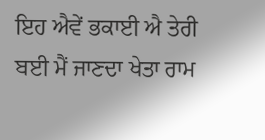ਇਹ ਐਵੇਂ ਭਕਾਈ ਐ ਤੇਰੀ ਬਈ ਮੈਂ ਜਾਣਦਾ ਖੇਤਾ ਰਾਮ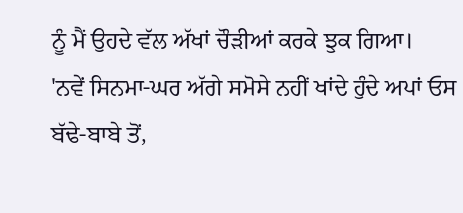ਨੂੰ ਮੈਂ ਉਹਦੇ ਵੱਲ ਅੱਖਾਂ ਚੌੜੀਆਂ ਕਰਕੇ ਝੁਕ ਗਿਆ।
'ਨਵੇਂ ਸਿਨਮਾ-ਘਰ ਅੱਗੇ ਸਮੋਸੇ ਨਹੀਂ ਖਾਂਦੇ ਹੁੰਦੇ ਅਪਾਂ ਓਸ ਬੱਢੇ-ਬਾਬੇ ਤੋਂ,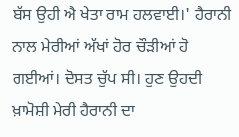ਬੱਸ ਉਹੀ ਐ ਖੇਤਾ ਰਾਮ ਹਲਵਾਈ।' ਹੈਰਾਨੀ ਨਾਲ ਮੇਰੀਆਂ ਅੱਖਾਂ ਹੋਰ ਚੌੜੀਆਂ ਹੋ ਗਈਆਂ। ਦੋਸਤ ਚੁੱਪ ਸੀ। ਹੁਣ ਉਹਦੀ ਖ਼ਾਮੋਸ਼ੀ ਮੇਰੀ ਹੈਰਾਨੀ ਦਾ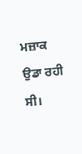ਮਜ਼ਾਕ ਉਡਾ ਰਹੀ ਸੀ।